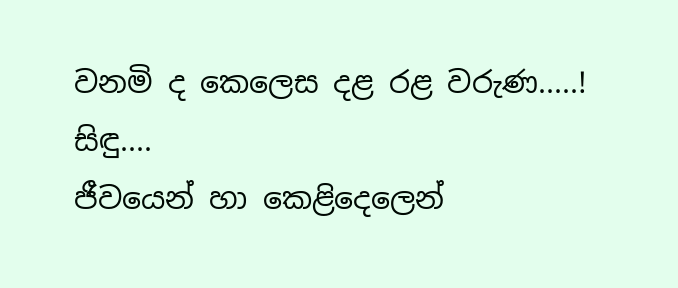වනමි ද කෙලෙස දළ රළ වරුණ.....!
සිඳු....
ජීවයෙන් හා කෙළිදෙලෙන්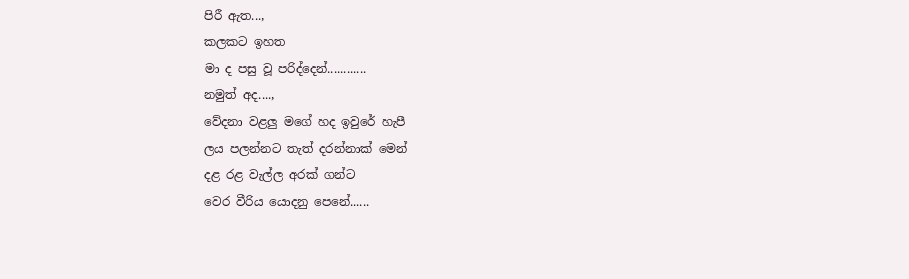පිරී ඇත...,
කලකට ඉහත
මා ද පසු වූ පරිද්දෙන්............
නමුත් අද....,
වේදනා වළලු මගේ හද ඉවුරේ හැපී
ලය පලන්නට තැත් දරන්නාක් මෙන්
දළ රළ වැල්ල අරක් ගන්ට
වෙර වීරිය යොදනු පෙනේ......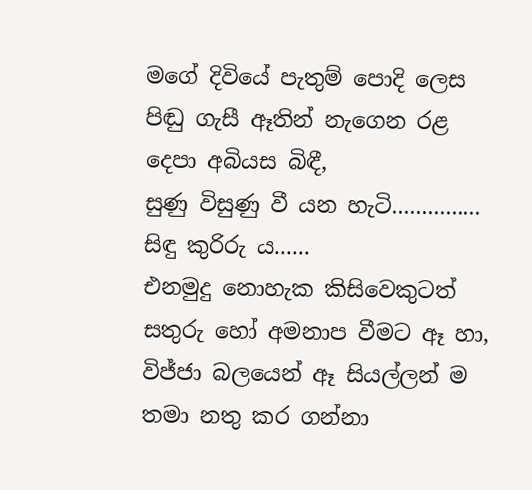මගේ දිවියේ පැතුම් පොදි ලෙස
පිඬු ගැසී ඈතින් නැගෙන රළ
දෙපා අබියස බිඳී,
සුණු විසුණු වී යන හැටි...............
සිඳු කුරිරු ය......
එනමුදු නොහැක කිසිවෙකුටත්
සතුරු හෝ අමනාප වීමට ඈ හා,
විජ්ජා බලයෙන් ඈ සියල්ලන් ම
තමා නතු කර ගන්නා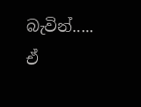බැවින්.....
ඒ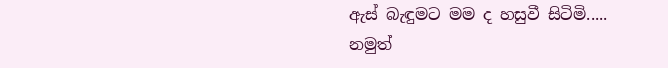ඇස් බැඳුමට මම ද හසුවී සිටිමි.....
නමුත්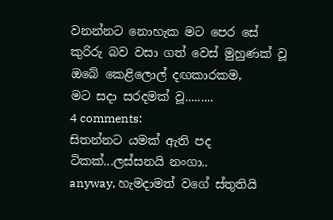වනන්නට නොහැක මට පෙර සේ
කුරිරු බව වසා ගත් වෙස් මුහුණක් වූ
ඔබේ කෙළිලොල් දඟකාරකම,
මට සදා සරදමක් වූ.........
4 comments:
සිතන්නට යමක් ඇති පද ටිකක්...ලස්සනයි නංගා..
anyway, හැමදාමත් වගේ ස්තුතියි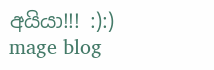අයියා!!! :):)
mage blog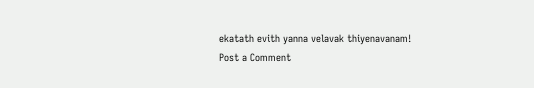ekatath evith yanna velavak thiyenavanam!
Post a Comment